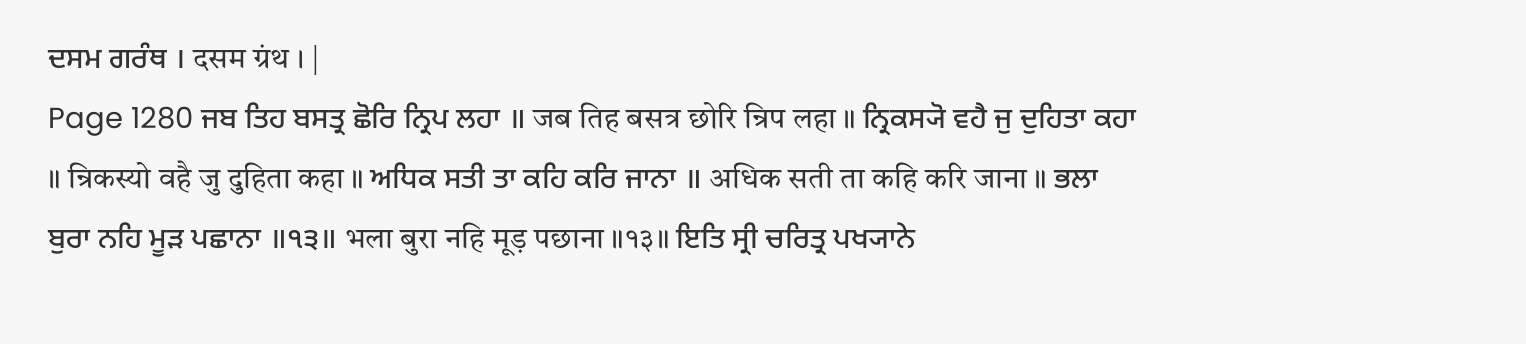ਦਸਮ ਗਰੰਥ । दसम ग्रंथ । |
Page 1280 ਜਬ ਤਿਹ ਬਸਤ੍ਰ ਛੋਰਿ ਨ੍ਰਿਪ ਲਹਾ ॥ जब तिह बसत्र छोरि न्रिप लहा ॥ ਨ੍ਰਿਕਸ੍ਯੋ ਵਹੈ ਜੁ ਦੁਹਿਤਾ ਕਹਾ ॥ न्रिकस्यो वहै जु दुहिता कहा ॥ ਅਧਿਕ ਸਤੀ ਤਾ ਕਹਿ ਕਰਿ ਜਾਨਾ ॥ अधिक सती ता कहि करि जाना ॥ ਭਲਾ ਬੁਰਾ ਨਹਿ ਮੂੜ ਪਛਾਨਾ ॥੧੩॥ भला बुरा नहि मूड़ पछाना ॥१३॥ ਇਤਿ ਸ੍ਰੀ ਚਰਿਤ੍ਰ ਪਖ੍ਯਾਨੇ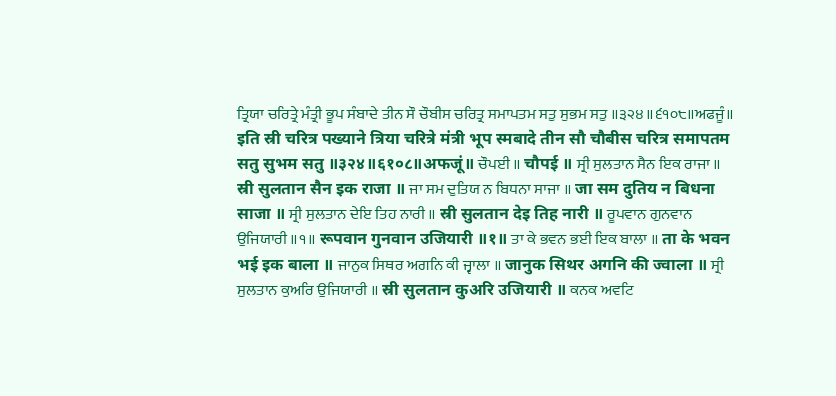ਤ੍ਰਿਯਾ ਚਰਿਤ੍ਰੇ ਮੰਤ੍ਰੀ ਭੂਪ ਸੰਬਾਦੇ ਤੀਨ ਸੌ ਚੌਬੀਸ ਚਰਿਤ੍ਰ ਸਮਾਪਤਮ ਸਤੁ ਸੁਭਮ ਸਤੁ ॥੩੨੪॥੬੧੦੮॥ਅਫਜੂੰ॥ इति स्री चरित्र पख्याने त्रिया चरित्रे मंत्री भूप स्मबादे तीन सौ चौबीस चरित्र समापतम सतु सुभम सतु ॥३२४॥६१०८॥अफजूं॥ ਚੌਪਈ ॥ चौपई ॥ ਸ੍ਰੀ ਸੁਲਤਾਨ ਸੈਨ ਇਕ ਰਾਜਾ ॥ स्री सुलतान सैन इक राजा ॥ ਜਾ ਸਮ ਦੁਤਿਯ ਨ ਬਿਧਨਾ ਸਾਜਾ ॥ जा सम दुतिय न बिधना साजा ॥ ਸ੍ਰੀ ਸੁਲਤਾਨ ਦੇਇ ਤਿਹ ਨਾਰੀ ॥ स्री सुलतान देइ तिह नारी ॥ ਰੂਪਵਾਨ ਗੁਨਵਾਨ ਉਜਿਯਾਰੀ ॥੧॥ रूपवान गुनवान उजियारी ॥१॥ ਤਾ ਕੇ ਭਵਨ ਭਈ ਇਕ ਬਾਲਾ ॥ ता के भवन भई इक बाला ॥ ਜਾਨੁਕ ਸਿਥਰ ਅਗਨਿ ਕੀ ਜ੍ਵਾਲਾ ॥ जानुक सिथर अगनि की ज्वाला ॥ ਸ੍ਰੀ ਸੁਲਤਾਨ ਕੁਅਰਿ ਉਜਿਯਾਰੀ ॥ स्री सुलतान कुअरि उजियारी ॥ ਕਨਕ ਅਵਟਿ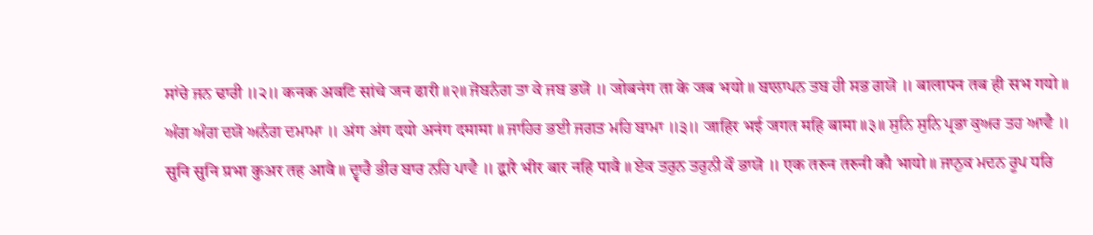ਸਾਂਚੇ ਜਨ ਢਾਰੀ ॥੨॥ कनक अवटि सांचे जन ढारी ॥२॥ ਜੋਬਨੰਗ ਤਾ ਕੇ ਜਬ ਭਯੋ ॥ जोबनंग ता के जब भयो ॥ ਬਾਲਾਪਨ ਤਬ ਹੀ ਸਭ ਗਯੋ ॥ बालापन तब ही सभ गयो ॥ ਅੰਗ ਅੰਗ ਦਯੋ ਅਨੰਗ ਦਮਾਮਾ ॥ अंग अंग दयो अनंग दमामा ॥ ਜਾਹਿਰ ਭਈ ਜਗਤ ਮਹਿ ਬਾਮਾ ॥੩॥ जाहिर भई जगत महि बामा ॥३॥ ਸੁਨਿ ਸੁਨਿ ਪ੍ਰਭਾ ਕੁਅਰ ਤਹ ਆਵੈ ॥ सुनि सुनि प्रभा कुअर तह आवै ॥ ਦ੍ਵਾਰੈ ਭੀਰ ਬਾਰ ਨਹਿ ਪਾਵੈ ॥ द्वारै भीर बार नहि पावै ॥ ਏਕ ਤਰੁਨ ਤਰੁਨੀ ਕੌ ਭਾਯੋ ॥ एक तरुन तरुनी कौ भायो ॥ ਜਾਨੁਕ ਮਦਨ ਰੂਪ ਧਰਿ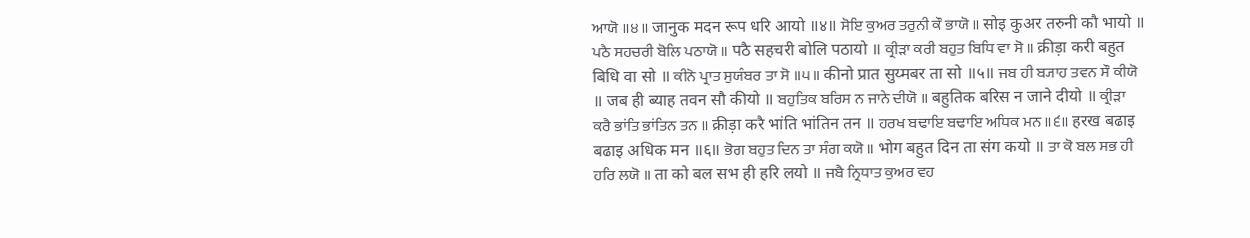ਆਯੋ ॥੪॥ जानुक मदन रूप धरि आयो ॥४॥ ਸੋਇ ਕੁਅਰ ਤਰੁਨੀ ਕੌ ਭਾਯੋ ॥ सोइ कुअर तरुनी कौ भायो ॥ ਪਠੈ ਸਹਚਰੀ ਬੋਲਿ ਪਠਾਯੋ ॥ पठै सहचरी बोलि पठायो ॥ ਕ੍ਰੀੜਾ ਕਰੀ ਬਹੁਤ ਬਿਧਿ ਵਾ ਸੋ ॥ क्रीड़ा करी बहुत बिधि वा सो ॥ ਕੀਨੋ ਪ੍ਰਾਤ ਸੁਯੰਬਰ ਤਾ ਸੋ ॥੫॥ कीनो प्रात सुय्मबर ता सो ॥५॥ ਜਬ ਹੀ ਬ੍ਯਾਹ ਤਵਨ ਸੌ ਕੀਯੋ ॥ जब ही ब्याह तवन सौ कीयो ॥ ਬਹੁਤਿਕ ਬਰਿਸ ਨ ਜਾਨੇ ਦੀਯੋ ॥ बहुतिक बरिस न जाने दीयो ॥ ਕ੍ਰੀੜਾ ਕਰੈ ਭਾਂਤਿ ਭਾਂਤਿਨ ਤਨ ॥ क्रीड़ा करै भांति भांतिन तन ॥ ਹਰਖ ਬਢਾਇ ਬਢਾਇ ਅਧਿਕ ਮਨ ॥੬॥ हरख बढाइ बढाइ अधिक मन ॥६॥ ਭੋਗ ਬਹੁਤ ਦਿਨ ਤਾ ਸੰਗ ਕਯੋ ॥ भोग बहुत दिन ता संग कयो ॥ ਤਾ ਕੋ ਬਲ ਸਭ ਹੀ ਹਰਿ ਲਯੋ ॥ ता को बल सभ ही हरि लयो ॥ ਜਬੈ ਨ੍ਰਿਧਾਤ ਕੁਅਰ ਵਹ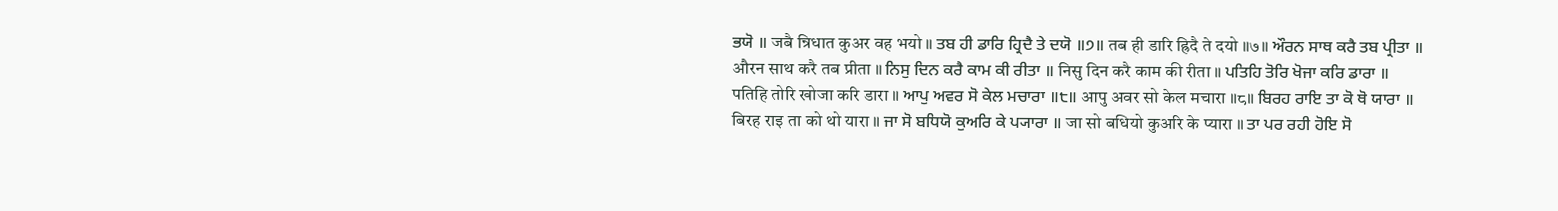ਭਯੋ ॥ जबै न्रिधात कुअर वह भयो ॥ ਤਬ ਹੀ ਡਾਰਿ ਹ੍ਰਿਦੈ ਤੇ ਦਯੋ ॥੭॥ तब ही डारि ह्रिदै ते दयो ॥७॥ ਔਰਨ ਸਾਥ ਕਰੈ ਤਬ ਪ੍ਰੀਤਾ ॥ औरन साथ करै तब प्रीता ॥ ਨਿਸੁ ਦਿਨ ਕਰੈ ਕਾਮ ਕੀ ਰੀਤਾ ॥ निसु दिन करै काम की रीता ॥ ਪਤਿਹਿ ਤੋਰਿ ਖੋਜਾ ਕਰਿ ਡਾਰਾ ॥ पतिहि तोरि खोजा करि डारा ॥ ਆਪੁ ਅਵਰ ਸੋ ਕੇਲ ਮਚਾਰਾ ॥੮॥ आपु अवर सो केल मचारा ॥८॥ ਬਿਰਹ ਰਾਇ ਤਾ ਕੋ ਥੋ ਯਾਰਾ ॥ बिरह राइ ता को थो यारा ॥ ਜਾ ਸੋ ਬਧਿਯੋ ਕੁਅਰਿ ਕੇ ਪ੍ਯਾਰਾ ॥ जा सो बधियो कुअरि के प्यारा ॥ ਤਾ ਪਰ ਰਹੀ ਹੋਇ ਸੋ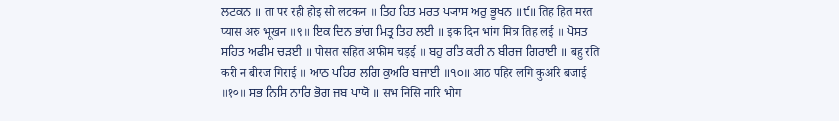ਲਟਕਨ ॥ ता पर रही होइ सो लटकन ॥ ਤਿਹ ਹਿਤ ਮਰਤ ਪ੍ਯਾਸ ਅਰੁ ਭੂਖਨ ॥੯॥ तिह हित मरत प्यास अरु भूखन ॥९॥ ਇਕ ਦਿਨ ਭਾਂਗ ਮਿਤ੍ਰ ਤਿਹ ਲਈ ॥ इक दिन भांग मित्र तिह लई ॥ ਪੋਸਤ ਸਹਿਤ ਅਫੀਮ ਚੜਈ ॥ पोसत सहित अफीम चड़ई ॥ ਬਹੁ ਰਤਿ ਕਰੀ ਨ ਬੀਰਜ ਗਿਰਾਈ ॥ बहु रति करी न बीरज गिराई ॥ ਆਠ ਪਹਿਰ ਲਗਿ ਕੁਅਰਿ ਬਜਾਈ ॥੧੦॥ आठ पहिर लगि कुअरि बजाई ॥१०॥ ਸਭ ਨਿਸਿ ਨਾਰਿ ਭੋਗ ਜਬ ਪਾਯੋ ॥ सभ निसि नारि भोग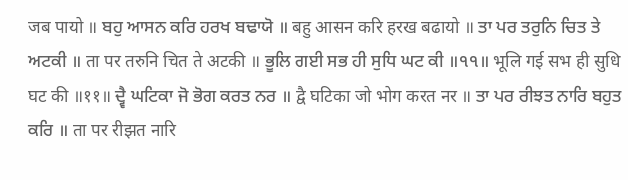जब पायो ॥ ਬਹੁ ਆਸਨ ਕਰਿ ਹਰਖ ਬਢਾਯੋ ॥ बहु आसन करि हरख बढायो ॥ ਤਾ ਪਰ ਤਰੁਨਿ ਚਿਤ ਤੇ ਅਟਕੀ ॥ ता पर तरुनि चित ते अटकी ॥ ਭੂਲਿ ਗਈ ਸਭ ਹੀ ਸੁਧਿ ਘਟ ਕੀ ॥੧੧॥ भूलि गई सभ ही सुधि घट की ॥११॥ ਦ੍ਵੈ ਘਟਿਕਾ ਜੋ ਭੋਗ ਕਰਤ ਨਰ ॥ द्वै घटिका जो भोग करत नर ॥ ਤਾ ਪਰ ਰੀਝਤ ਨਾਰਿ ਬਹੁਤ ਕਰਿ ॥ ता पर रीझत नारि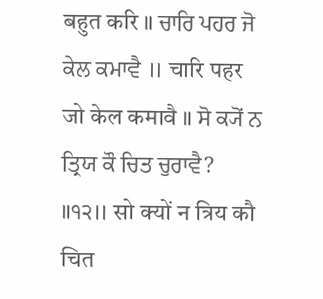बहुत करि ॥ ਚਾਰਿ ਪਹਰ ਜੋ ਕੇਲ ਕਮਾਵੈ ॥ चारि पहर जो केल कमावै ॥ ਸੋ ਕ੍ਯੋਂ ਨ ਤ੍ਰਿਯ ਕੌ ਚਿਤ ਚੁਰਾਵੈ? ॥੧੨॥ सो क्यों न त्रिय कौ चित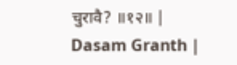चुरावै? ॥१२॥ |
Dasam Granth |